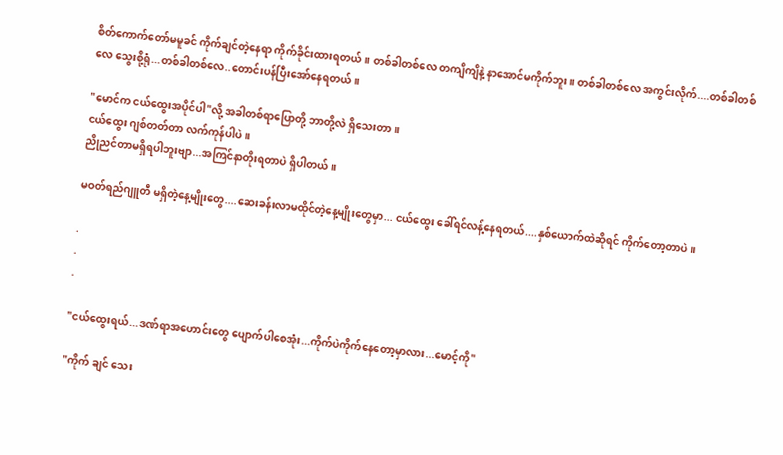စိတ်ကောက်တော်မမူခင် ကိုက်ချင်တဲ့နေရာ ကိုက်ခိုင်းထားရတယ်။ တစ်ခါတစ်လေ တကျိကျိနဲ့ နာအောင်မကိုက်ဘူး။ တစ်ခါတစ်လေ အကွင်းလိုက်....တစ်ခါတစ်လေ သွေးစို့ရုံ...တစ်ခါတစ်လေ..တောင်းပန်ပြီးအော်နေရတယ်။

"မောင်က ငယ်ထွေးအပိုင်ပါ"လို့ အခါတစ်ရာပြောတို့ ဘာတို့လဲ ရှိသေးတာ။
ငယ်ထွေး ဂျစ်တတ်တာ လက်ကုန်ပါပဲ။
ညိုညင်တာမရှိရပါဘူးဗျာ...အကြင်နာတိုးရတာပဲ ရှိပါတယ်။

မဝတ်ရည်ဂျူတီ မရှိတဲ့နေ့မျိုးတွေ....ဆေးခန်းလာမထိုင်တဲ့နေ့မျိုးတွေမှာ... ငယ်ထွေး ခေါ်ရင်လန့်နေရတယ်....နှစ်ယောက်ထဲဆိုရင် ကိုက်တော့တာပဲ။

.
.
.

"ငယ်ထွေးရယ်...ဒဏ်ရာအဟောင်းတွေ ပျောက်ပါစေအုံး...ကိုက်ပဲကိုက်နေတော့မှာလား...မောင့်ကို"

"ကိုက် ချင် သေး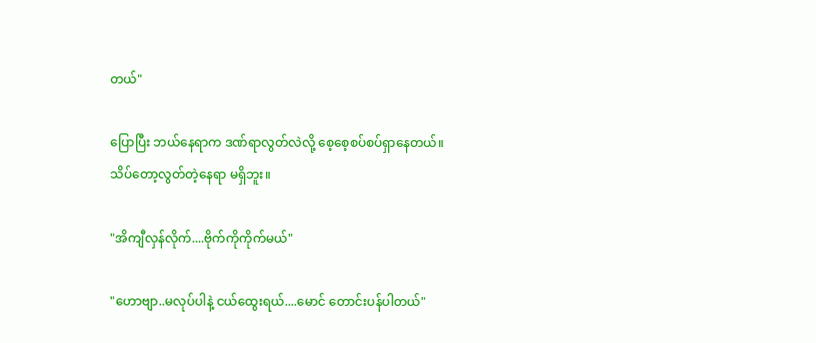တယ်"

ပြောပြီး ဘယ်နေရာက ဒဏ်ရာလွတ်လဲလို့ စေ့စေ့စပ်စပ်ရှာနေတယ်။
သိပ်တော့လွတ်တဲ့နေရာ မရှိဘူး။

"အိကျီလှန်လိုက်....ဗိုက်ကိုကိုက်မယ်"

"ဟောဗျာ..မလုပ်ပါနဲ့ ငယ်ထွေးရယ်....မောင် တောင်းပန်ပါတယ်"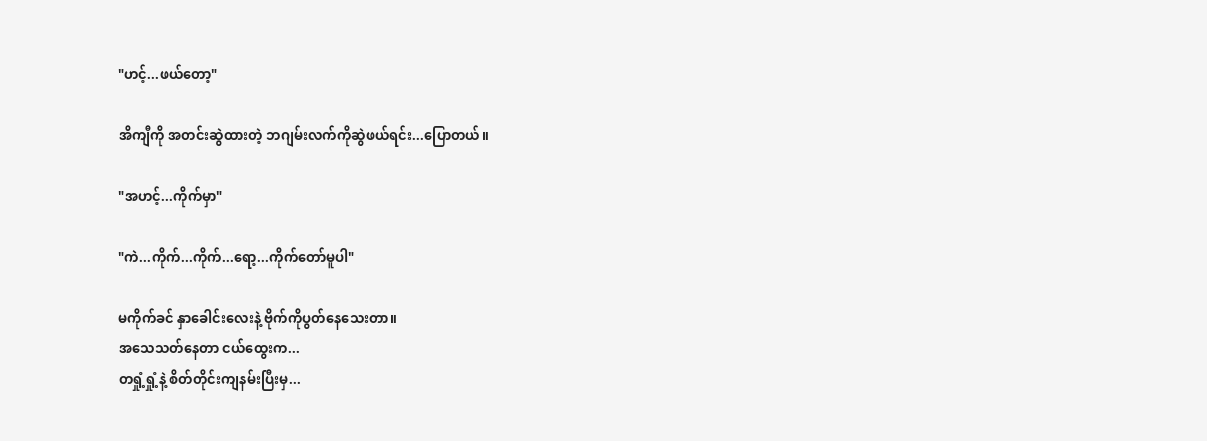"ဟင့်...ဖယ်တော့"

အိကျီကို အတင်းဆွဲထားတဲ့ ဘဂျမ်းလက်ကိုဆွဲဖယ်ရင်း...ပြောတယ်။

"အဟင့်...ကိုက်မှာ"

"ကဲ...ကိုက်...ကိုက်...ရော့...ကိုက်တော်မူပါ"

မကိုက်ခင် နှာခေါင်းလေးနဲ့ ဗိုက်ကိုပွတ်နေသေးတာ။
အသေသတ်နေတာ ငယ်ထွေးက...
တရှုံ့ရှုံ့နဲ့ စိတ်တိုင်းကျနမ်းပြီးမှ...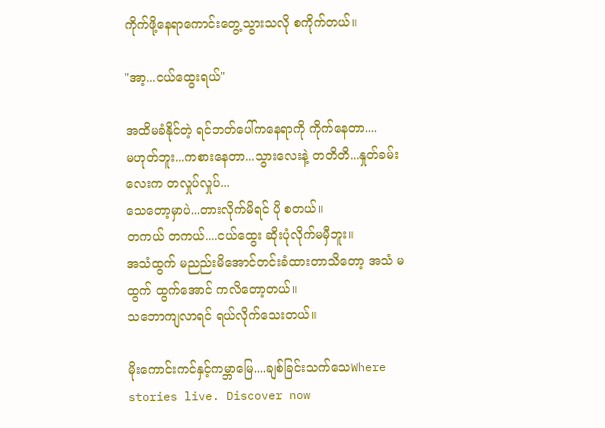ကိုက်ဖို့နေရာကောင်းတွေ့သွားသလို စကိုက်တယ်။

"အာ့...ငယ်ထွေးရယ်"

အထိမခံနိုင်တဲ့ ရင်ဘတ်ပေါ်ကနေရာကို ကိုက်နေတာ....
မဟုတ်ဘူး...ကစားနေတာ...သွားလေးနဲ့ တတိတိ...နှုတ်ခမ်းလေးက တလှုပ်လှုပ်...
သေတော့မှာပဲ...တားလိုက်မိရင် ပို စတယ်။
တကယ် တကယ်....ငယ်ထွေး ဆိုးပုံလိုက်မမှီဘူး။
အသံထွက် မညည်းမိအောင်တင်းခံထားတာသိတော့ အသံ မထွက် ထွက်အောင် ကလိတော့တယ်။
သဘောကျလာရင် ရယ်လိုက်သေးတယ်။

မိုးကောင်းကင်နှင့်ကမ္ဘာမြေ....ချစ်ခြင်းသက်သေWhere stories live. Discover now